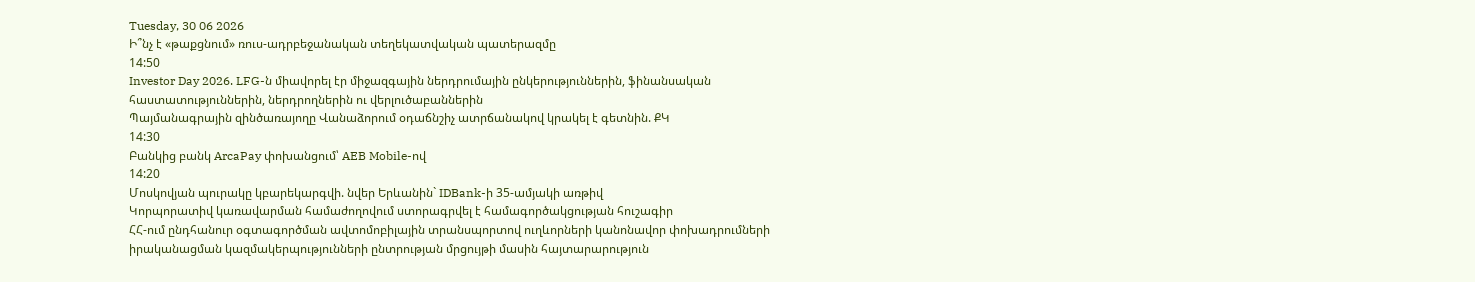Tuesday, 30 06 2026
Ի՞նչ է «թաքցնում» ռուս-ադրբեջանական տեղեկատվական պատերազմը
14:50
Investor Day 2026. LFG-ն միավորել էր միջազգային ներդրումային ընկերություններին, ֆինանսական հաստատություններին, ներդրողներին ու վերլուծաբաններին
Պայմանագրային զինծառայողը Վանաձորում օդաճնշիչ ատրճանակով կրակել է գետնին. ՔԿ
14:30
Բանկից բանկ ArcaPay փոխանցում՝ AEB Mobile-ով
14:20
Մոսկովյան պուրակը կբարեկարգվի. նվեր Երևանին` IDBank-ի 35-ամյակի առթիվ
Կորպորատիվ կառավարման համաժողովում ստորագրվել է համագործակցության հուշագիր
ՀՀ-ում ընդհանուր օգտագործման ավտոմոբիլային տրանսպորտով ուղևորների կանոնավոր փոխադրումների իրականացման կազմակերպությունների ընտրության մրցույթի մասին հայտարարություն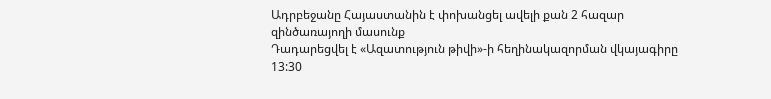Ադրբեջանը Հայաստանին է փոխանցել ավելի քան 2 հազար զինծառայողի մասունք
Դադարեցվել է «Ազատություն թիվի»-ի հեղինակազորման վկայագիրը
13:30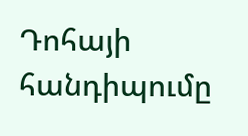Դոհայի հանդիպումը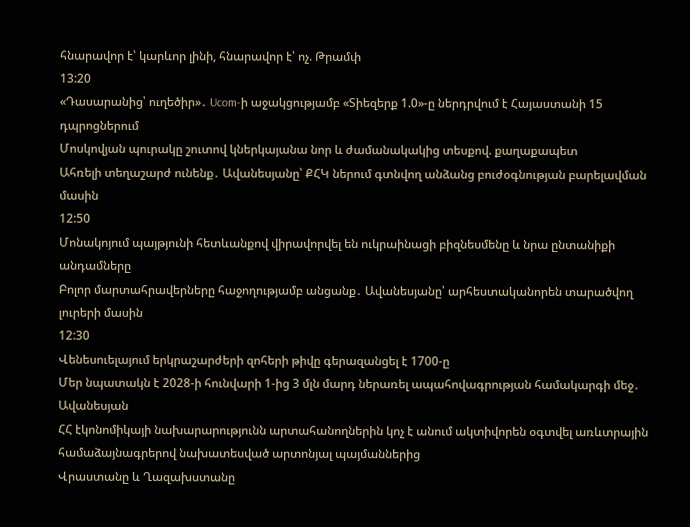հնարավոր է՝ կարևոր լինի, հնարավոր է՝ ոչ. Թրամփ
13:20
«Դասարանից՝ ուղեծիր»․ Ucom-ի աջակցությամբ «Տիեզերք 1.0»-ը ներդրվում է Հայաստանի 15 դպրոցներում
Մոսկովյան պուրակը շուտով կներկայանա նոր և ժամանակակից տեսքով. քաղաքապետ
Ահռելի տեղաշարժ ունենք․ Ավանեսյանը՝ ՔՀԿ ներում գտնվող անձանց բուժօգնության բարելավման մասին
12:50
Մոնակոյում պայթյունի հետևանքով վիրավորվել են ուկրաինացի բիզնեսմենը և նրա ընտանիքի անդամները
Բոլոր մարտահրավերները հաջողությամբ անցանք․ Ավանեսյանը՝ արհեստականորեն տարածվող լուրերի մասին
12:30
Վենեսուելայում երկրաշարժերի զոհերի թիվը գերազանցել է 1700-ը
Մեր նպատակն է 2028-ի հունվարի 1-ից 3 մլն մարդ ներառել ապահովագրության համակարգի մեջ․ Ավանեսյան
ՀՀ էկոնոմիկայի նախարարությունն արտահանողներին կոչ է անում ակտիվորեն օգտվել առևտրային համաձայնագրերով նախատեսված արտոնյալ պայմաններից
Վրաստանը և Ղազախստանը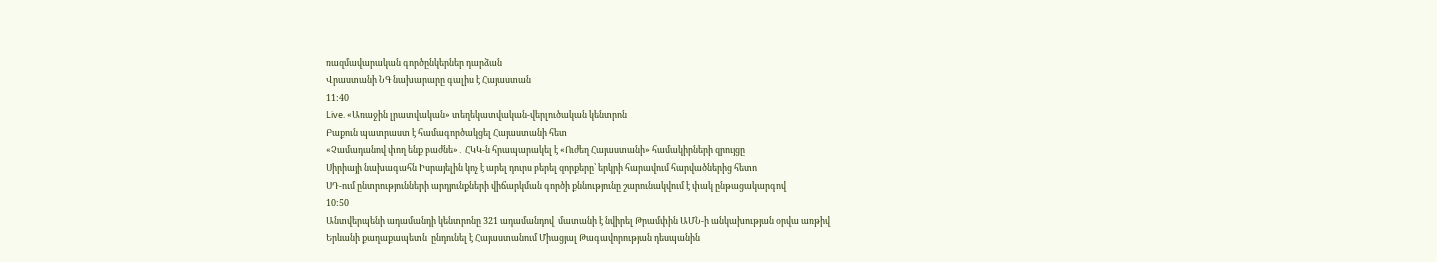ռազմավարական գործընկերներ դարձան
Վրաստանի ՆԳ նախարարը գալիս է Հայաստան
11:40
Live. «Առաջին լրատվական» տեղեկատվական-վերլուծական կենտրոն
Բաքուն պատրաստ է համագործակցել Հայաստանի հետ
«Չամադանով փող ենք բաժնե»․ ՀԿԿ-ն հրապարակել է «Ուժեղ Հայաստանի» համակիրների զրույցը
Սիրիայի նախագահն Իսրայելին կոչ է արել դուրս բերել զորքերը՝ երկրի հարավում հարվածներից հետո
ՍԴ-ում ընտրությունների արդյունքների վիճարկման գործի քննությունը շարունակվում է փակ ընթացակարգով
10:50
Անտվերպենի ադամանդի կենտրոնը 321 ադամանդով  մատանի է նվիրել Թրամփին ԱՄՆ-ի անկախության օրվա առթիվ
Երևանի քաղաքապետն  ընդունել է Հայաստանում Միացյալ Թագավորության դեսպանին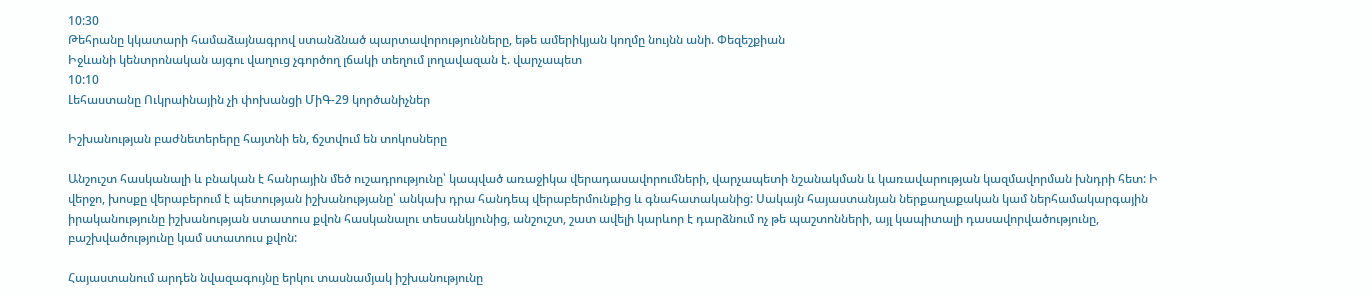10:30
Թեհրանը կկատարի համաձայնագրով ստանձնած պարտավորությունները, եթե ամերիկյան կողմը նույնն անի. Փեզեշքիան
Իջևանի կենտրոնական այգու վաղուց չգործող լճակի տեղում լողավազան է. վարչապետ
10:10
Լեհաստանը Ուկրաինային չի փոխանցի ՄիԳ-29 կործանիչներ

Իշխանության բաժնետերերը հայտնի են, ճշտվում են տոկոսները

Անշուշտ հասկանալի և բնական է հանրային մեծ ուշադրությունը՝ կապված առաջիկա վերադասավորումների, վարչապետի նշանակման և կառավարության կազմավորման խնդրի հետ: Ի վերջո, խոսքը վերաբերում է պետության իշխանությանը՝ անկախ դրա հանդեպ վերաբերմունքից և գնահատականից: Սակայն հայաստանյան ներքաղաքական կամ ներհամակարգային իրականությունը իշխանության ստատուս քվոն հասկանալու տեսանկյունից, անշուշտ, շատ ավելի կարևոր է դարձնում ոչ թե պաշտոնների, այլ կապիտալի դասավորվածությունը, բաշխվածությունը կամ ստատուս քվոն:

Հայաստանում արդեն նվազագույնը երկու տասնամյակ իշխանությունը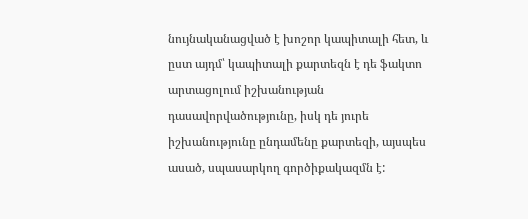նույնականացված է խոշոր կապիտալի հետ, և ըստ այդմ՝ կապիտալի քարտեզն է դե ֆակտո արտացոլում իշխանության դասավորվածությունը, իսկ դե յուրե իշխանությունը ընդամենը քարտեզի, այսպես ասած, սպասարկող գործիքակազմն է: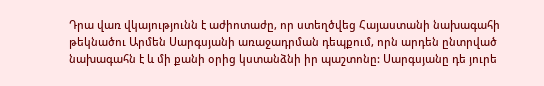Դրա վառ վկայությունն է աժիոտաժը, որ ստեղծվեց Հայաստանի նախագահի թեկնածու Արմեն Սարգսյանի առաջադրման դեպքում, որն արդեն ընտրված նախագահն է և մի քանի օրից կստանձնի իր պաշտոնը: Սարգսյանը դե յուրե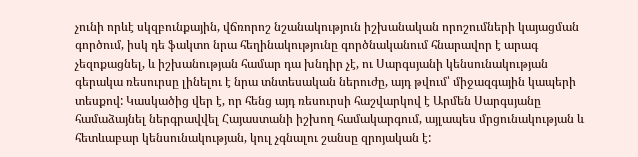չունի որևէ սկզբունքային, վճռորոշ նշանակություն իշխանական որոշումների կայացման գործում, իսկ դե ֆակտո նրա հեղինակությունը գործնականում հնարավոր է արագ չեզոքացնել, և իշխանության համար դա խնդիր չէ, ու Սարգսյանի կենսունակության գերակա ռեսուրսը լինելու է նրա տնտեսական ներուժը, այդ թվում՝ միջազգային կապերի տեսքով: Կասկածից վեր է, որ հենց այդ ռեսուրսի հաշվարկով է Արմեն Սարգսյանը համաձայնել ներգրավվել Հայաստանի իշխող համակարգում, այլապես մրցունակության և հետևաբար կենսունակության, կուլ չգնալու շանսը զրոյական է: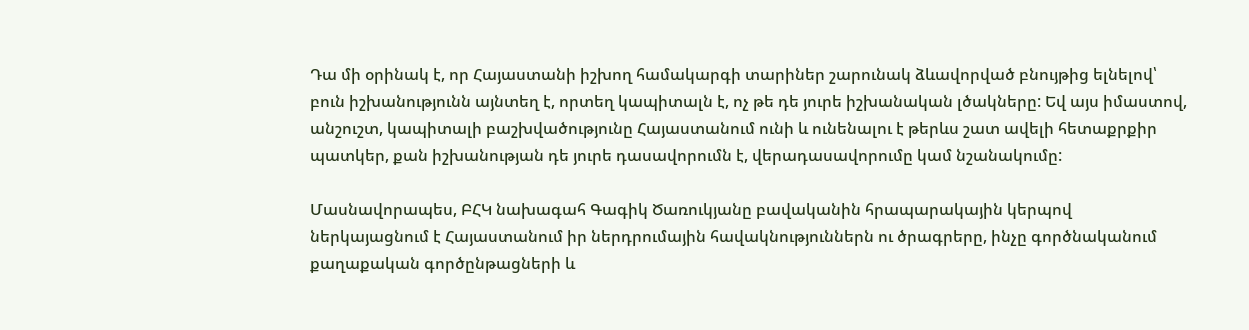Դա մի օրինակ է, որ Հայաստանի իշխող համակարգի տարիներ շարունակ ձևավորված բնույթից ելնելով՝ բուն իշխանությունն այնտեղ է, որտեղ կապիտալն է, ոչ թե դե յուրե իշխանական լծակները: Եվ այս իմաստով, անշուշտ, կապիտալի բաշխվածությունը Հայաստանում ունի և ունենալու է թերևս շատ ավելի հետաքրքիր պատկեր, քան իշխանության դե յուրե դասավորումն է, վերադասավորումը կամ նշանակումը:

Մասնավորապես, ԲՀԿ նախագահ Գագիկ Ծառուկյանը բավականին հրապարակային կերպով ներկայացնում է Հայաստանում իր ներդրումային հավակնություններն ու ծրագրերը, ինչը գործնականում քաղաքական գործընթացների և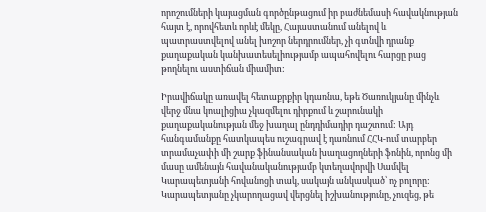որոշումների կայացման գործընթացում իր բաժնեմասի հավակնության հայտ է, որովհետև որևէ մեկը, Հայաստանում անելով և պատրաստվելով անել խոշոր ներդրումներ, չի գտնվի դրանք քաղաքական կանխատեսելիությամբ ապահովելու հարցը բաց թողնելու աստիճան միամիտ:

Իրավիճակը առավել հետաքրքիր կդառնա, եթե Ծառուկյանը մինչև վերջ մնա կոալիցիա չկազմելու դիրքում և շարունակի քաղաքականության մեջ խաղալ ընդդիմադիր դաշտում: Այդ հանգամանքը հատկապես ուշագրավ է դառնում ՀՀԿ-ում տարբեր տրամաչափի մի շարք ֆինանսական խաղացողների ֆոնին, որոնց մի մասը ամենայն հավանականությամբ կտեղավորվի Սամվել Կարապետյանի հովանոցի տակ, սակայն անկասկած՝ ոչ բոլորը: Կարապետյանը չկարողացավ վերցնել իշխանությունը, չուզեց, թե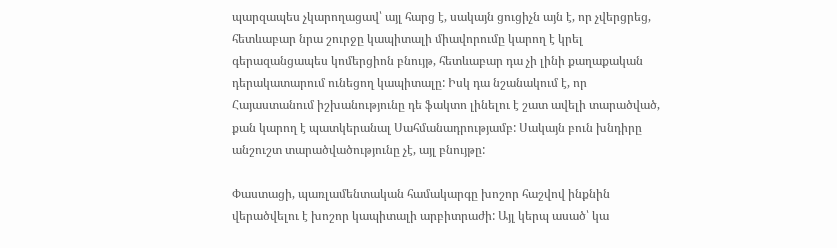պարզապես չկարողացավ՝ այլ հարց է, սակայն ցուցիչն այն է, որ չվերցրեց, հետևաբար նրա շուրջը կապիտալի միավորումը կարող է կրել գերազանցապես կոմերցիոն բնույթ, հետևաբար դա չի լինի քաղաքական դերակատարում ունեցող կապիտալը: Իսկ դա նշանակում է, որ Հայաստանում իշխանությունը դե ֆակտո լինելու է շատ ավելի տարածված, քան կարող է պատկերանալ Սահմանադրությամբ: Սակայն բուն խնդիրը անշուշտ տարածվածությունը չէ, այլ բնույթը:

Փաստացի, պառլամենտական համակարգը խոշոր հաշվով ինքնին վերածվելու է խոշոր կապիտալի արբիտրաժի: Այլ կերպ ասած՝ կա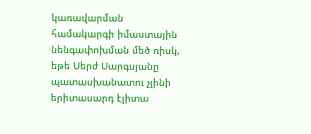կառավարման համակարգի իմաստային նենգափոխման մեծ ռիսկ, եթե Սերժ Սարգսյանը պատասխանատու չլինի երիտասարդ էլիտա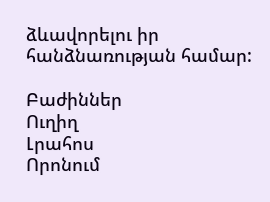ձևավորելու իր հանձնառության համար:

Բաժիններ
Ուղիղ
Լրահոս
Որոնում